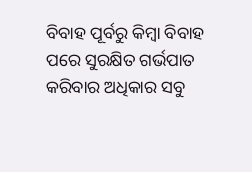ବିବାହ ପୂର୍ବରୁ କିମ୍ବା ବିବାହ ପରେ ସୁରକ୍ଷିତ ଗର୍ଭପାତ କରିବାର ଅଧିକାର ସବୁ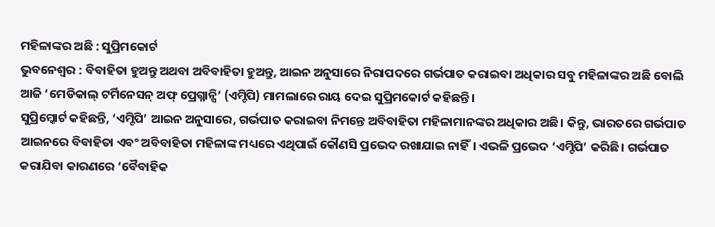ମହିଳାଙ୍କର ଅଛି : ସୁପ୍ରିମକୋର୍ଟ
ଭୁବନେଶ୍ୱର : ବିବାହିତା ହୁଅନ୍ତୁ ଅଥବା ଅବିବାହିତା ହୁଅନ୍ତୁ, ଆଇନ ଅନୁସାରେ ନିରାପଦରେ ଗର୍ଭପାତ କରାଇବା ଅଧିକାର ସବୁ ମହିଳାଙ୍କର ଅଛି ବୋଲି ଆଜି ‘ମେଡିକାଲ୍ ଟର୍ମିନେସନ୍ ଅଫ୍ ପ୍ରେଗ୍ନାନ୍ସି’ (ଏମ୍ଟିପି) ମାମଲାରେ ରାୟ ଦେଇ ସୁପ୍ରିମକୋର୍ଟ କହିଛନ୍ତି।
ସୁପ୍ରିମ୍କୋର୍ଟ କହିଛନ୍ତି, ‘ଏମ୍ଟିପି’ ଆଇନ ଅନୁସାରେ, ଗର୍ଭପାତ କରାଇବା ନିମନ୍ତେ ଅବିବାହିତା ମହିଳାମାନଙ୍କର ଅଧିକାର ଅଛି। କିନ୍ତୁ, ଭାରତରେ ଗର୍ଭପାତ ଆଇନରେ ବିବାହିତା ଏବଂ ଅବିବାହିତା ମହିଳାଙ୍କ ମଧ୍ୟରେ ଏଥିପାଇଁ କୌଣସି ପ୍ରଭେଦ ରଖାଯାଇ ନାହିଁ। ଏଭଳି ପ୍ରଭେଦ ‘ଏମ୍ଟିପି’ କରିଛି। ଗର୍ଭପାତ କରାଯିବା କାରଣରେ ‘ବୈବାହିକ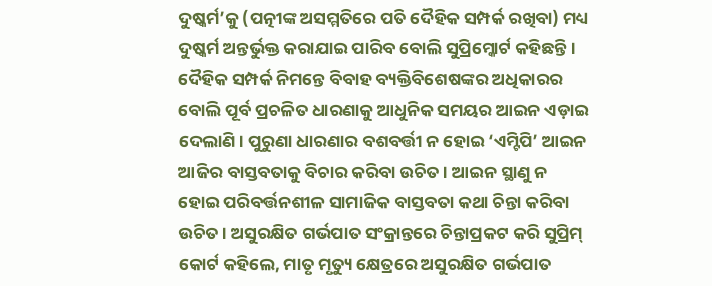ଦୁଷ୍କର୍ମ’କୁ (ପତ୍ନୀଙ୍କ ଅସମ୍ମତିରେ ପତି ଦୈହିକ ସମ୍ପର୍କ ରଖିବା) ମଧ୍ୟ ଦୁଷ୍କର୍ମ ଅନ୍ତର୍ଭୁକ୍ତ କରାଯାଇ ପାରିବ ବୋଲି ସୁପ୍ରିମ୍କୋର୍ଟ କହିଛନ୍ତି।
ଦୈହିକ ସମ୍ପର୍କ ନିମନ୍ତେ ବିବାହ ବ୍ୟକ୍ତିବିଶେଷଙ୍କର ଅଧିକାରର ବୋଲି ପୂର୍ବ ପ୍ରଚଳିତ ଧାରଣାକୁ ଆଧୁନିକ ସମୟର ଆଇନ ଏଡ଼ାଇ ଦେଲାଣି। ପୁରୁଣା ଧାରଣାର ବଶବର୍ତ୍ତୀ ନ ହୋଇ ‘ଏମ୍ଟିପି’ ଆଇନ ଆଜିର ବାସ୍ତବତାକୁ ବିଚାର କରିବା ଉଚିତ। ଆଇନ ସ୍ଥାଣୁ ନ ହୋଇ ପରିବର୍ତ୍ତନଶୀଳ ସାମାଜିକ ବାସ୍ତବତା କଥା ଚିନ୍ତା କରିବା ଉଚିତ। ଅସୁରକ୍ଷିତ ଗର୍ଭପାତ ସଂକ୍ରାନ୍ତରେ ଚିନ୍ତାପ୍ରକଟ କରି ସୁପ୍ରିମ୍ କୋର୍ଟ କହିଲେ, ମାତୃ ମୃତ୍ୟୁ କ୍ଷେତ୍ରରେ ଅସୁରକ୍ଷିତ ଗର୍ଭପାତ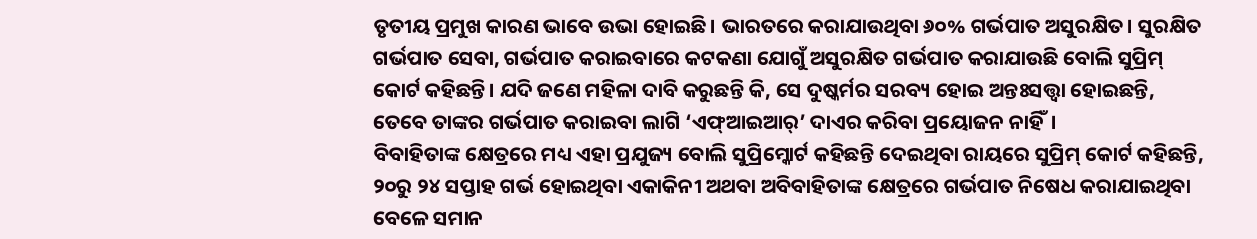ତୃତୀୟ ପ୍ରମୁଖ କାରଣ ଭାବେ ଉଭା ହୋଇଛି। ଭାରତରେ କରାଯାଉଥିବା ୬୦% ଗର୍ଭପାତ ଅସୁରକ୍ଷିତ। ସୁରକ୍ଷିତ ଗର୍ଭପାତ ସେବା, ଗର୍ଭପାତ କରାଇବାରେ କଟକଣା ଯୋଗୁଁ ଅସୁରକ୍ଷିତ ଗର୍ଭପାତ କରାଯାଉଛି ବୋଲି ସୁପ୍ରିମ୍ କୋର୍ଟ କହିଛନ୍ତି। ଯଦି ଜଣେ ମହିଳା ଦାବି କରୁଛନ୍ତି କି, ସେ ଦୁଷ୍କର୍ମର ସରବ୍ୟ ହୋଇ ଅନ୍ତଃସତ୍ତ୍ବା ହୋଇଛନ୍ତି, ତେବେ ତାଙ୍କର ଗର୍ଭପାତ କରାଇବା ଲାଗି ‘ଏଫ୍ଆଇଆର୍’ ଦାଏର କରିବା ପ୍ରୟୋଜନ ନାହିଁ।
ବିବାହିତାଙ୍କ କ୍ଷେତ୍ରରେ ମଧ୍ୟ ଏହା ପ୍ରଯୁଜ୍ୟ ବୋଲି ସୁପ୍ରିମ୍କୋର୍ଟ କହିଛନ୍ତି ଦେଇଥିବା ରାୟରେ ସୁପ୍ରିମ୍ କୋର୍ଟ କହିଛନ୍ତି, ୨୦ରୁ ୨୪ ସପ୍ତାହ ଗର୍ଭ ହୋଇଥିବା ଏକାକିନୀ ଅଥବା ଅବିବାହିତାଙ୍କ କ୍ଷେତ୍ରରେ ଗର୍ଭପାତ ନିଷେଧ କରାଯାଇଥିବା ବେଳେ ସମାନ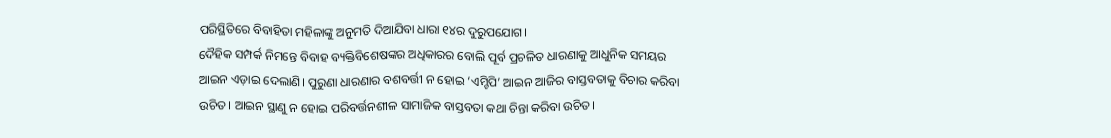ପରିସ୍ଥିତିରେ ବିବାହିତା ମହିଳାଙ୍କୁ ଅନୁମତି ଦିଆଯିବା ଧାରା ୧୪ର ଦୁରୁପଯୋଗ।
ଦୈହିକ ସମ୍ପର୍କ ନିମନ୍ତେ ବିବାହ ବ୍ୟକ୍ତିବିଶେଷଙ୍କର ଅଧିକାରର ବୋଲି ପୂର୍ବ ପ୍ରଚଳିତ ଧାରଣାକୁ ଆଧୁନିକ ସମୟର ଆଇନ ଏଡ଼ାଇ ଦେଲାଣି। ପୁରୁଣା ଧାରଣାର ବଶବର୍ତ୍ତୀ ନ ହୋଇ ‘ଏମ୍ଟିପି’ ଆଇନ ଆଜିର ବାସ୍ତବତାକୁ ବିଚାର କରିବା ଉଚିତ। ଆଇନ ସ୍ଥାଣୁ ନ ହୋଇ ପରିବର୍ତ୍ତନଶୀଳ ସାମାଜିକ ବାସ୍ତବତା କଥା ଚିନ୍ତା କରିବା ଉଚିତ।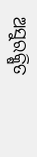ଅସୁରକ୍ଷିତ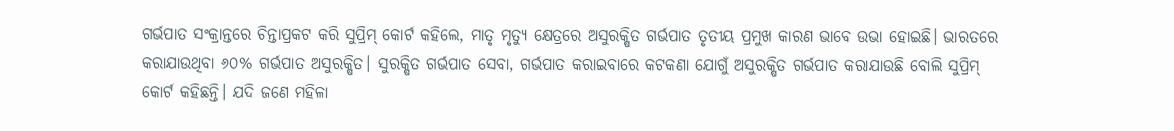ଗର୍ଭପାତ ସଂକ୍ରାନ୍ତରେ ଚିନ୍ତାପ୍ରକଟ କରି ସୁପ୍ରିମ୍ କୋର୍ଟ କହିଲେ, ମାତୃ ମୃତ୍ୟୁ କ୍ଷେତ୍ରରେ ଅସୁରକ୍ଷିତ ଗର୍ଭପାତ ତୃତୀୟ ପ୍ରମୁଖ କାରଣ ଭାବେ ଉଭା ହୋଇଛି। ଭାରତରେ କରାଯାଉଥିବା ୬୦% ଗର୍ଭପାତ ଅସୁରକ୍ଷିତ। ସୁରକ୍ଷିତ ଗର୍ଭପାତ ସେବା, ଗର୍ଭପାତ କରାଇବାରେ କଟକଣା ଯୋଗୁଁ ଅସୁରକ୍ଷିତ ଗର୍ଭପାତ କରାଯାଉଛି ବୋଲି ସୁପ୍ରିମ୍ କୋର୍ଟ କହିଛନ୍ତି। ଯଦି ଜଣେ ମହିଳା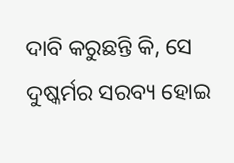ଦାବି କରୁଛନ୍ତି କି, ସେ ଦୁଷ୍କର୍ମର ସରବ୍ୟ ହୋଇ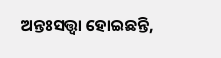ଅନ୍ତଃସତ୍ତ୍ବା ହୋଇଛନ୍ତି,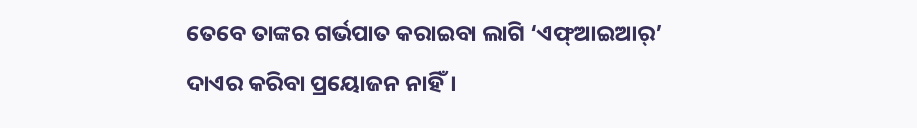ତେବେ ତାଙ୍କର ଗର୍ଭପାତ କରାଇବା ଲାଗି ‘ଏଫ୍ଆଇଆର୍’ ଦାଏର କରିବା ପ୍ରୟୋଜନ ନାହିଁ।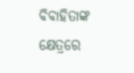ବିବାହିତାଙ୍କ କ୍ଷେତ୍ରରେ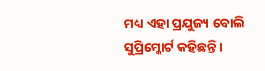ମଧ୍ୟ ଏହା ପ୍ରଯୁଜ୍ୟ ବୋଲି ସୁପ୍ରିମ୍କୋର୍ଟ କହିଛନ୍ତି ।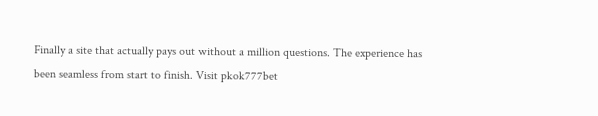Finally a site that actually pays out without a million questions. The experience has been seamless from start to finish. Visit pkok777bet